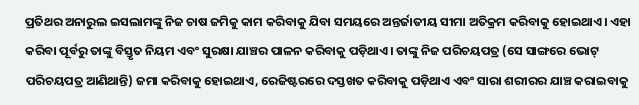ପ୍ରତିଥର ଅନାରୁଲ ଇସଲାମଙ୍କୁ ନିଜ ଚାଷ ଜମିକୁ କାମ କରିବାକୁ ଯିବା ସମୟରେ ଅନ୍ତର୍ଜାତୀୟ ସୀମା ଅତିକ୍ରମ କରିବାକୁ ହୋଇଥାଏ। ଏହା କରିବା ପୂର୍ବରୁ ତାଙ୍କୁ ବିସ୍ତୃତ ନିୟମ ଏବଂ ସୁରକ୍ଷା ଯାଞ୍ଚର ପାଳନ କରିବାକୁ ପଡ଼ିଥାଏ। ତାଙ୍କୁ ନିଜ ପରିଚୟପତ୍ର (ସେ ସାଙ୍ଗରେ ଭୋଟ୍ ପରିଚୟପତ୍ର ଆଣିଥାନ୍ତି) ଜମା କରିବାକୁ ହୋଇଥାଏ, ରେଜିଷ୍ଟରରେ ଦସ୍ତଖତ କରିବାକୁ ପଡ଼ିଥାଏ ଏବଂ ସାରା ଶରୀରର ଯାଞ୍ଚ କରାଇବାକୁ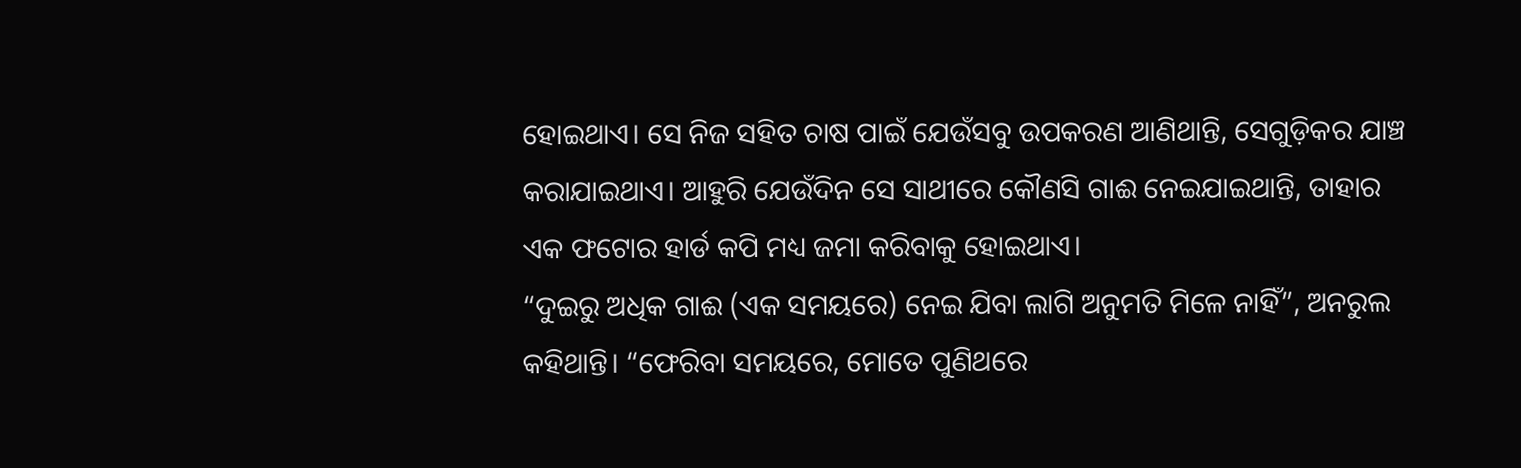ହୋଇଥାଏ। ସେ ନିଜ ସହିତ ଚାଷ ପାଇଁ ଯେଉଁସବୁ ଉପକରଣ ଆଣିଥାନ୍ତି, ସେଗୁଡ଼ିକର ଯାଞ୍ଚ କରାଯାଇଥାଏ। ଆହୁରି ଯେଉଁଦିନ ସେ ସାଥୀରେ କୌଣସି ଗାଈ ନେଇଯାଇଥାନ୍ତି, ତାହାର ଏକ ଫଟୋର ହାର୍ଡ କପି ମଧ୍ୟ ଜମା କରିବାକୁ ହୋଇଥାଏ।
“ଦୁଇରୁ ଅଧିକ ଗାଈ (ଏକ ସମୟରେ) ନେଇ ଯିବା ଲାଗି ଅନୁମତି ମିଳେ ନାହିଁ”, ଅନରୁଲ କହିଥାନ୍ତି। “ଫେରିବା ସମୟରେ, ମୋତେ ପୁଣିଥରେ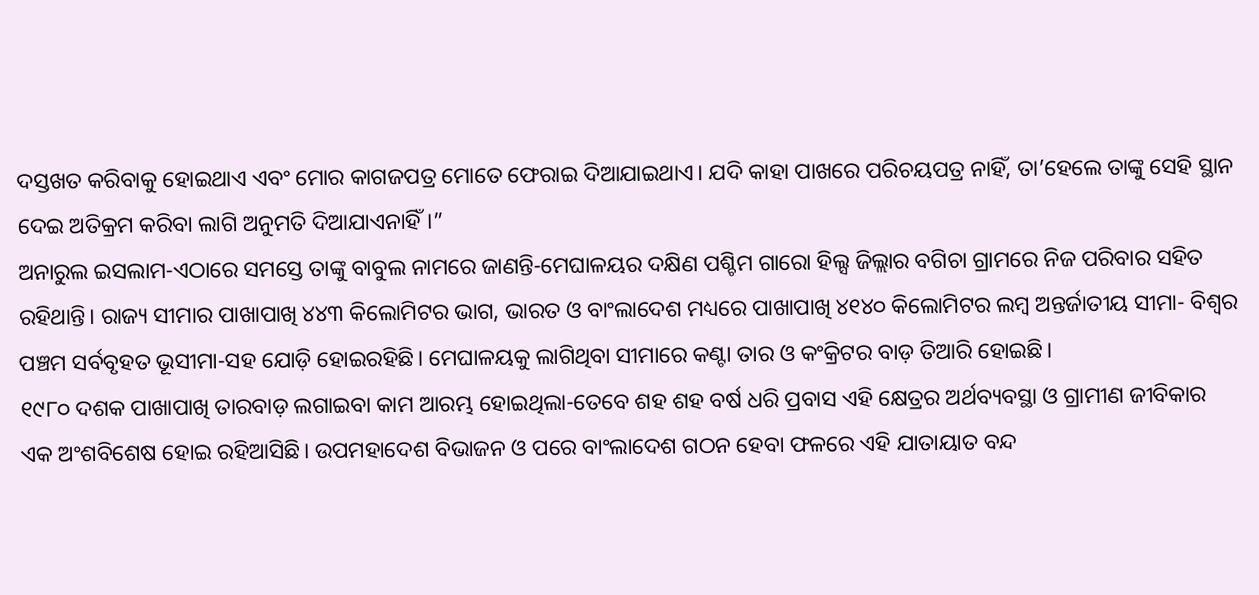ଦସ୍ତଖତ କରିବାକୁ ହୋଇଥାଏ ଏବଂ ମୋର କାଗଜପତ୍ର ମୋତେ ଫେରାଇ ଦିଆଯାଇଥାଏ। ଯଦି କାହା ପାଖରେ ପରିଚୟପତ୍ର ନାହିଁ, ତା’ହେଲେ ତାଙ୍କୁ ସେହି ସ୍ଥାନ ଦେଇ ଅତିକ୍ରମ କରିବା ଲାଗି ଅନୁମତି ଦିଆଯାଏନାହିଁ।”
ଅନାରୁଲ ଇସଲାମ-ଏଠାରେ ସମସ୍ତେ ତାଙ୍କୁ ବାବୁଲ ନାମରେ ଜାଣନ୍ତି-ମେଘାଳୟର ଦକ୍ଷିଣ ପଶ୍ଚିମ ଗାରୋ ହିଲ୍ସ ଜିଲ୍ଲାର ବଗିଚା ଗ୍ରାମରେ ନିଜ ପରିବାର ସହିତ ରହିଥାନ୍ତି। ରାଜ୍ୟ ସୀମାର ପାଖାପାଖି ୪୪୩ କିଲୋମିଟର ଭାଗ, ଭାରତ ଓ ବାଂଲାଦେଶ ମଧ୍ୟରେ ପାଖାପାଖି ୪୧୪୦ କିଲୋମିଟର ଲମ୍ବ ଅନ୍ତର୍ଜାତୀୟ ସୀମା- ବିଶ୍ୱର ପଞ୍ଚମ ସର୍ବବୃହତ ଭୂସୀମା-ସହ ଯୋଡ଼ି ହୋଇରହିଛି। ମେଘାଳୟକୁ ଲାଗିଥିବା ସୀମାରେ କଣ୍ଟା ତାର ଓ କଂକ୍ରିଟର ବାଡ଼ ତିଆରି ହୋଇଛି।
୧୯୮୦ ଦଶକ ପାଖାପାଖି ତାରବାଡ଼ ଲଗାଇବା କାମ ଆରମ୍ଭ ହୋଇଥିଲା-ତେବେ ଶହ ଶହ ବର୍ଷ ଧରି ପ୍ରବାସ ଏହି କ୍ଷେତ୍ରର ଅର୍ଥବ୍ୟବସ୍ଥା ଓ ଗ୍ରାମୀଣ ଜୀବିକାର ଏକ ଅଂଶବିଶେଷ ହୋଇ ରହିଆସିଛି। ଉପମହାଦେଶ ବିଭାଜନ ଓ ପରେ ବାଂଲାଦେଶ ଗଠନ ହେବା ଫଳରେ ଏହି ଯାତାୟାତ ବନ୍ଦ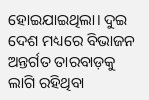ହୋଇଯାଇଥିଲା। ଦୁଇ ଦେଶ ମଧ୍ୟରେ ବିଭାଜନ ଅନ୍ତର୍ଗତ ତାରବାଡ଼କୁ ଲାଗି ରହିଥିବା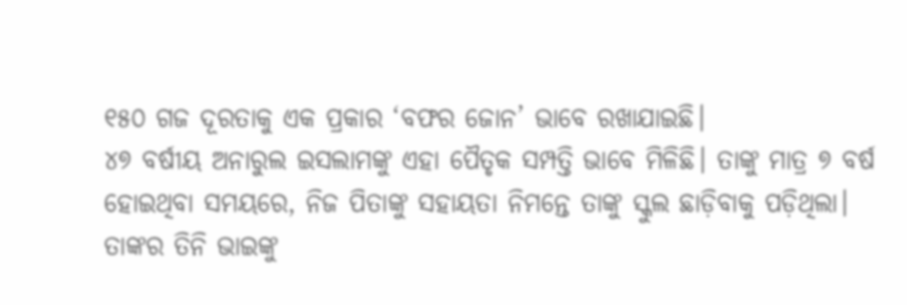୧୫୦ ଗଜ ଦୂରତାକୁ ଏକ ପ୍ରକାର ‘ବଫର ଜୋନ’ ଭାବେ ରଖାଯାଇଛି।
୪୭ ବର୍ଷୀୟ ଅନାରୁଲ ଇସଲାମଙ୍କୁ ଏହା ପୈତୃକ ସମ୍ପତ୍ତି ଭାବେ ମିଳିଛି। ତାଙ୍କୁ ମାତ୍ର ୭ ବର୍ଷ ହୋଇଥିବା ସମୟରେ, ନିଜ ପିତାଙ୍କୁ ସହାୟତା ନିମନ୍ତେ ତାଙ୍କୁ ସ୍କୁଲ ଛାଡ଼ିବାକୁ ପଡ଼ିଥିଲା। ତାଙ୍କର ତିନି ଭାଇଙ୍କୁ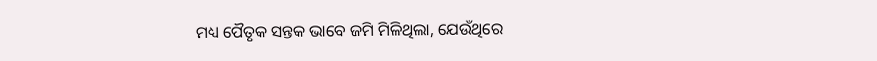ମଧ୍ୟ ପୈତୃକ ସନ୍ତକ ଭାବେ ଜମି ମିଳିଥିଲା, ଯେଉଁଥିରେ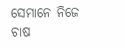ସେମାନେ ନିଜେ ଚାଷ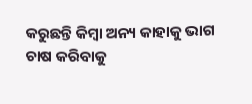କରୁଛନ୍ତି କିମ୍ବା ଅନ୍ୟ କାହାକୁ ଭାଗ ଚାଷ କରିବାକୁ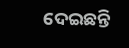ଦେଇଛନ୍ତି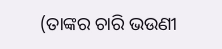(ତାଙ୍କର ଚାରି ଭଉଣୀ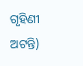ଗୃହିଣୀ ଅଟନ୍ତି)